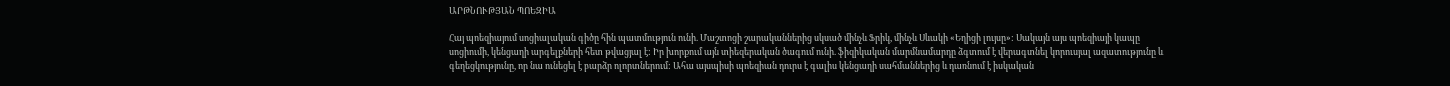ԱՐԹՆՈՒԹՅԱՆ ՊՈԵԶԻԱ

Հայ պոեզիայում սոցիալական գիծը հին պատմություն ունի. Մաշտոցի շարականներից սկսած մինչև Ֆրիկ, մինչև Սևակի «Եղիցի լույսը»: Սակայն այս պոեզիայի կապը սոցիումի, կենցաղի արգելքների հետ թվացյալ է: Իր խորքում այն տիեզերական ծագում ունի. ֆիզիկական մարմնամարդը ձգտում է վերագտնել կորուսյալ ազատությունը և գեղեցկությունը, որ նա ունեցել է բարձր ոլորտներում: Ահա այսպիսի պոեզիան դուրս է գալիս կենցաղի սահմաններից և դառնում է իսկական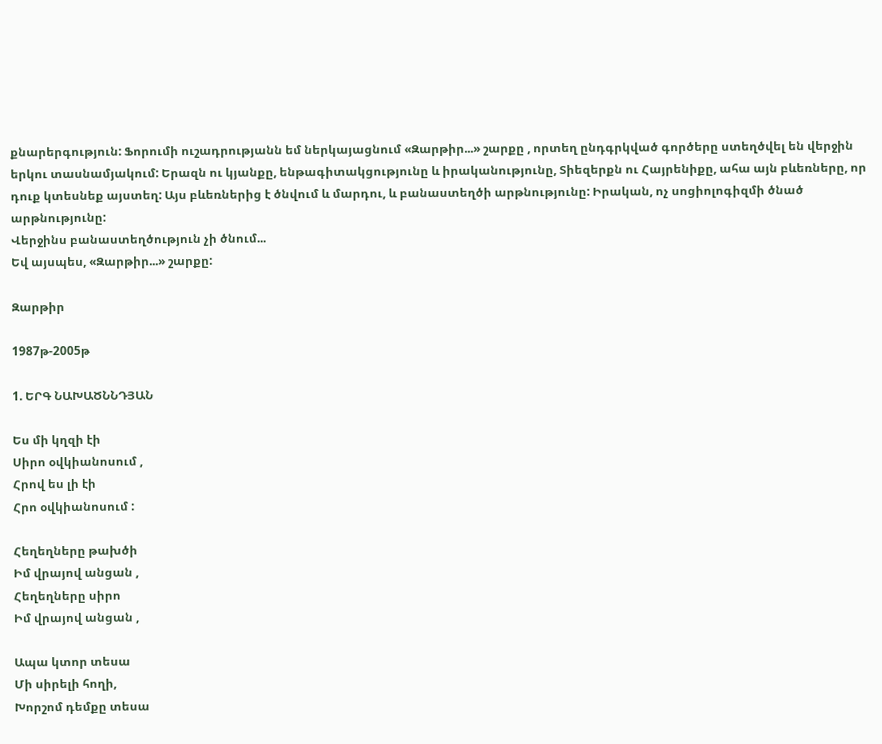քնարերգություն: Ֆորումի ուշադրությանն եմ ներկայացնում «Զարթիր...» շարքը , որտեղ ընդգրկված գործերը ստեղծվել են վերջին երկու տասնամյակում: Երազն ու կյանքը, ենթագիտակցությունը և իրականությունը, Տիեզերքն ու Հայրենիքը, ահա այն բևեռները, որ դուք կտեսնեք այստեղ: Այս բևեռներից է ծնվում և մարդու, և բանաստեղծի արթնությունը: Իրական, ոչ սոցիոլոգիզմի ծնած արթնությունը:
Վերջինս բանաստեղծություն չի ծնում...
Եվ այսպես, «Զարթիր...» շարքը:

Զարթիր

1987թ-2005թ

1. ԵՐԳ ՆԱԽԱԾՆՆԴՅԱՆ

Ես մի կղզի էի
Սիրո օվկիանոսում ,
Հրով ես լի էի
Հրո օվկիանոսում :

Հեղեղները թախծի
Իմ վրայով անցան ,
Հեղեղները սիրո
Իմ վրայով անցան ,

Ապա կտոր տեսա
Մի սիրելի հողի,
Խորշոմ դեմքը տեսա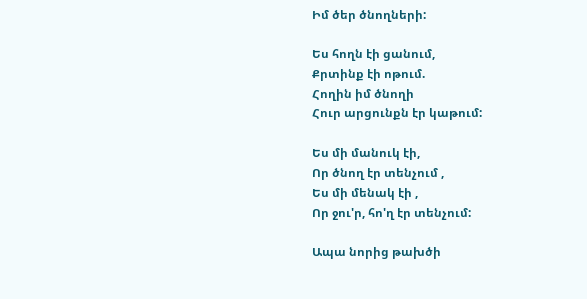Իմ ծեր ծնողների:

Ես հողն էի ցանում,
Քրտինք էի ոթում.
Հողին իմ ծնողի
Հուր արցունքն էր կաթում:

Ես մի մանուկ էի,
Որ ծնող էր տենչում ,
Ես մի մենակ էի ,
Որ ջու'ր, հո'ղ էր տենչում:

Ապա նորից թախծի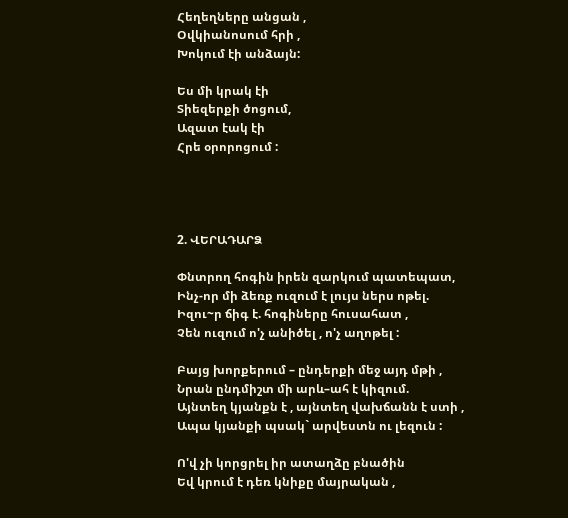Հեղեղները անցան ,
Օվկիանոսում հրի ,
Խոկում էի անձայն:

Ես մի կրակ էի
Տիեզերքի ծոցում,
Ազատ էակ էի
Հրե օրորոցում :




2. ՎԵՐԱԴԱՐՁ

Փնտրող հոգին իրեն զարկում պատեպատ,
Ինչ-որ մի ձեռք ուզում է լույս ներս ոթել.
Իզու~ր ճիգ է. հոգիները հուսահատ ,
Չեն ուզում ո'չ անիծել , ո'չ աղոթել :

Բայց խորքերում – ընդերքի մեջ այդ մթի ,
Նրան ընդմիշտ մի արև–ահ է կիզում.
Այնտեղ կյանքն է , այնտեղ վախճանն է ստի ,
Ապա կյանքի պսակ` արվեստն ու լեզուն :

Ո'վ չի կորցրել իր ատաղձը բնածին
Եվ կրում է դեռ կնիքը մայրական ,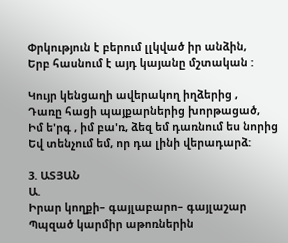Փրկություն է բերում լլկված իր անձին,
Երբ հասնում է այդ կայանը մշտական :

Կույր կենցաղի ավերակող իղձերից ,
Դառը հացի պայքարներից խորթացած,
Իմ ե'րգ , իմ բա'ռ, ձեզ եմ դառնում ես նորից
Եվ տենչում եմ, որ դա լինի վերադարձ:

3. ԱՏՅԱՆ
Ա.
Իրար կողքի– գայլաբարո– գայլաշար
Պպզած կարմիր աթոռներին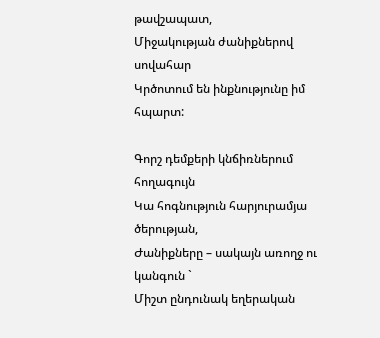թավշապատ,
Միջակության ժանիքներով սովահար
Կրծոտում են ինքնությունը իմ հպարտ:

Գորշ դեմքերի կնճիռներում հողագույն
Կա հոգնություն հարյուրամյա ծերության,
Ժանիքները – սակայն առողջ ու կանգուն `
Միշտ ընդունակ եղերական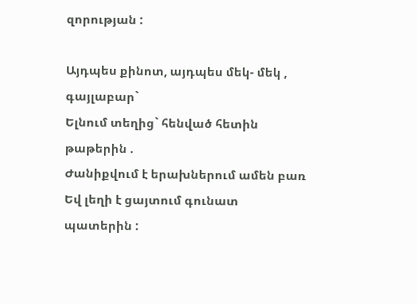զորության :

Այդպես քինոտ, այդպես մեկ- մեկ , գայլաբար`
Ելնում տեղից` հենված հետին թաթերին .
Ժանիքվում է երախներում ամեն բառ
Եվ լեղի է ցայտում գունատ պատերին :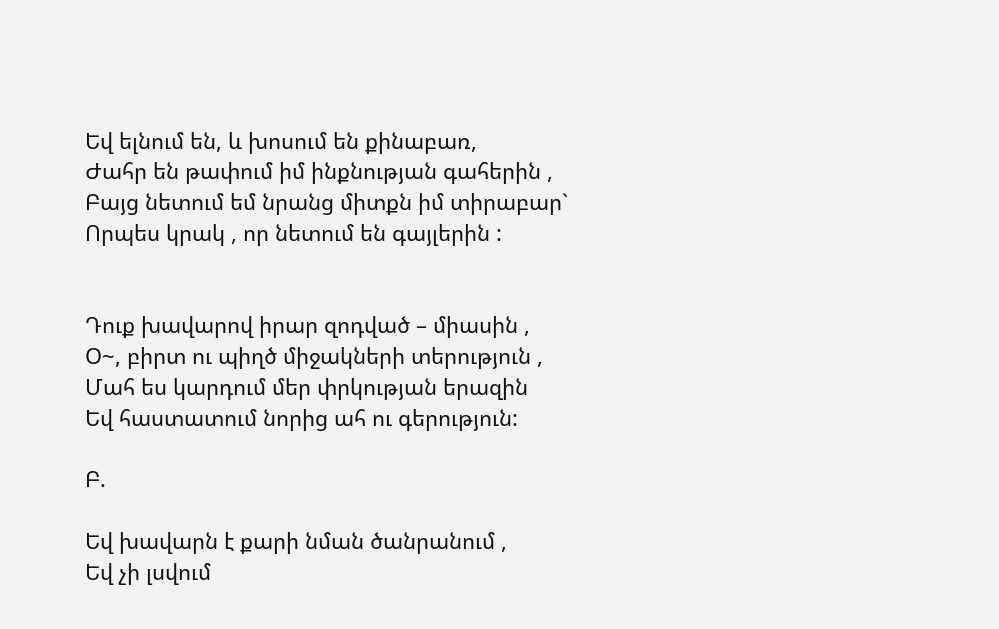Եվ ելնում են, և խոսում են քինաբառ,
Ժահր են թափում իմ ինքնության գահերին ,
Բայց նետում եմ նրանց միտքն իմ տիրաբար`
Որպես կրակ , որ նետում են գայլերին :


Դուք խավարով իրար զոդված – միասին ,
Օ~, բիրտ ու պիղծ միջակների տերություն ,
Մահ ես կարդում մեր փրկության երազին
Եվ հաստատում նորից ահ ու գերություն:

Բ.

Եվ խավարն է քարի նման ծանրանում ,
Եվ չի լսվում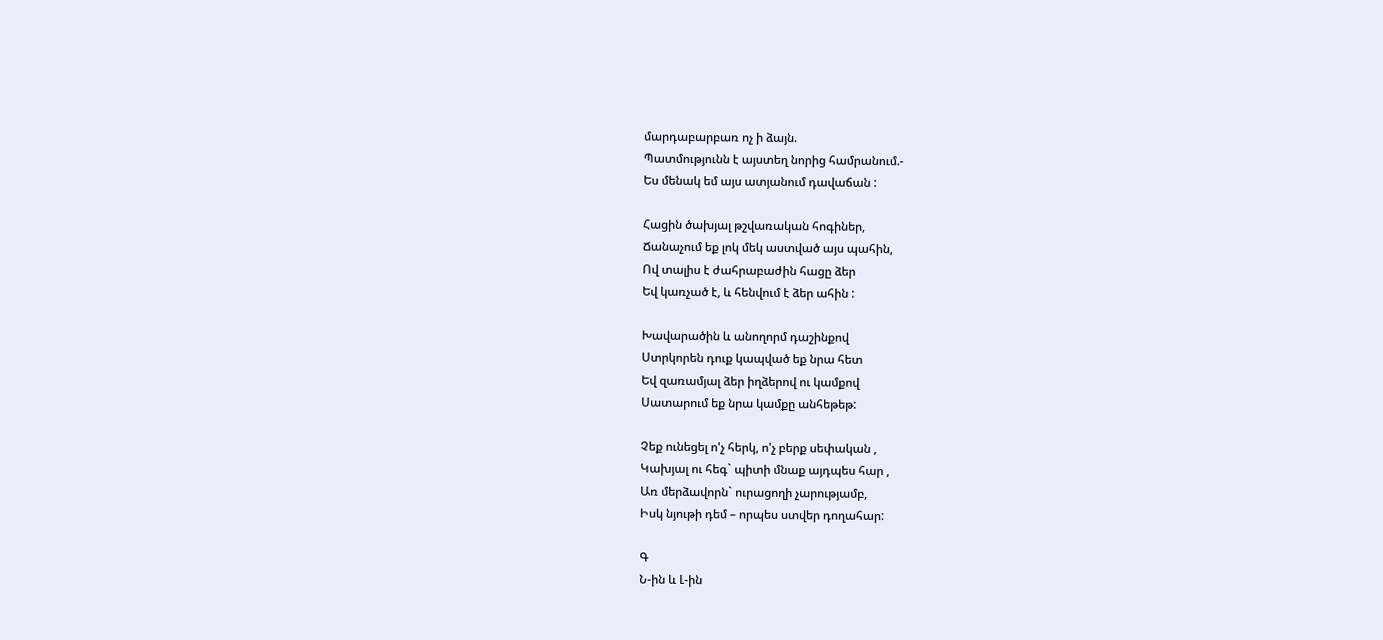մարդաբարբառ ոչ ի ձայն.
Պատմությունն է այստեղ նորից համրանում.-
Ես մենակ եմ այս ատյանում դավաճան :

Հացին ծախյալ թշվառական հոգիներ,
Ճանաչում եք լոկ մեկ աստված այս պահին,
Ով տալիս է ժահրաբաժին հացը ձեր
Եվ կառչած է, և հենվում է ձեր ահին :

Խավարածին և անողորմ դաշինքով
Ստրկորեն դուք կապված եք նրա հետ
Եվ զառամյալ ձեր իղձերով ու կամքով
Սատարում եք նրա կամքը անհեթեթ:

Չեք ունեցել ո'չ հերկ, ո'չ բերք սեփական ,
Կախյալ ու հեգ` պիտի մնաք այդպես հար ,
Առ մերձավորն` ուրացողի չարությամբ,
Իսկ նյութի դեմ – որպես ստվեր դողահար:

Գ
Ն-ին և Լ-ին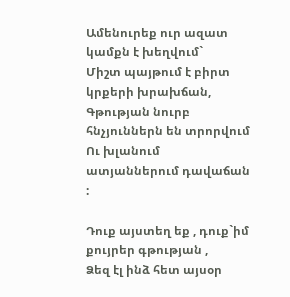Ամենուրեք ուր ազատ կամքն է խեղվում`
Միշտ պայթում է բիրտ կրքերի խրախճան,
Գթության նուրբ հնչյուններն են տրորվում
Ու խլանում ատյաններում դավաճան :

Դուք այստեղ եք , դուք`իմ քույրեր գթության ,
Ձեզ էլ ինձ հետ այսօր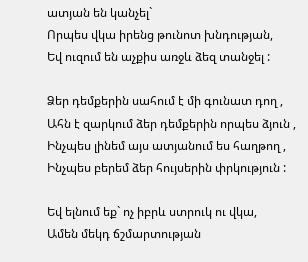ատյան են կանչել`
Որպես վկա իրենց թունոտ խնդության,
Եվ ուզում են աչքիս առջև ձեզ տանջել :

Ձեր դեմքերին սահում է մի գունատ դող ,
Ահն է զարկում ձեր դեմքերին որպես ձյուն ,
Ինչպես լինեմ այս ատյանում ես հաղթող ,
Ինչպես բերեմ ձեր հույսերին փրկություն :

Եվ ելնում եք` ոչ իբրև ստրուկ ու վկա,
Ամեն մեկդ ճշմարտության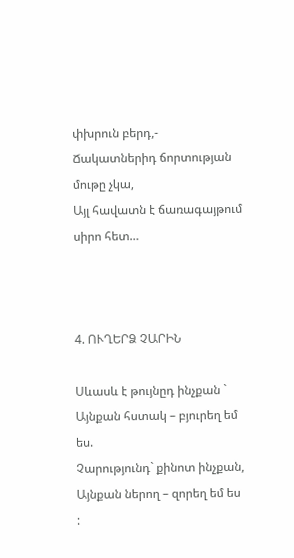փխրուն բերդ,-
Ճակատներիդ ճորտության մութը չկա,
Այլ հավատն է ճառագայթում սիրո հետ…



4. ՈՒՂԵՐՁ ՉԱՐԻՆ

Սևասև է թույնըդ ինչքան `
Այնքան հստակ – բյուրեղ եմ ես.
Չարությունդ` քինոտ ինչքան,
Այնքան ներող – զորեղ եմ ես :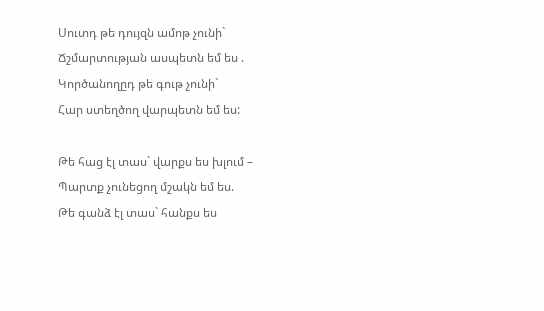Սուտդ թե դույզն ամոթ չունի`
Ճշմարտության ասպետն եմ ես .
Կործանողըդ թե գութ չունի`
Հար ստեղծող վարպետն եմ ես:

Թե հաց էլ տաս` վարքս ես խլում –
Պարտք չունեցող մշակն եմ ես.
Թե գանձ էլ տաս` հանքս ես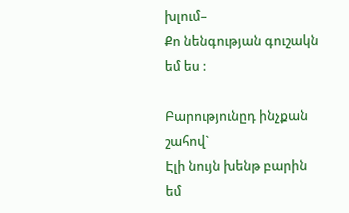խլում–
Քո նենգության գուշակն եմ ես :

Բարությունըդ ինչքան շահով`
Էլի նույն խենթ բարին եմ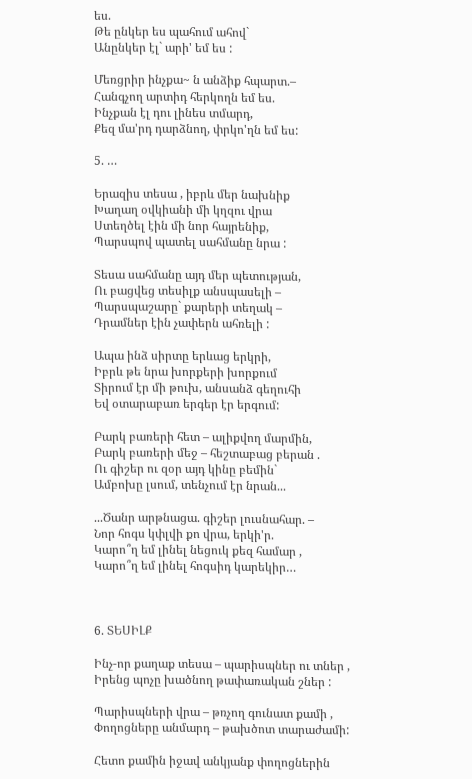ես.
Թե ընկեր ես պահում ահով`
Անընկեր էլ` արի' եմ ես :

Մեռցրիր ինչքա~ ն անձիք հպարտ.–
Հանգչող արտիդ հերկողն եմ ես.
Ինչքան էլ դու լինես տմարդ,
Քեզ մա'րդ դարձնող, փրկո'ղն եմ ես:

5. …

Երազիս տեսա , իբրև մեր նախնիք
Խաղաղ օվկիանի մի կղզու վրա
Ստեղծել էին մի նոր հայրենիք,
Պարսպով պատել սահմանը նրա :

Տեսա սահմանը այդ մեր պետության,
Ու բացվեց տեսիլք անսպասելի –
Պարսպաշարը` քարերի տեղակ –
Դրամներ էին չափերն ահռելի :

Ապա ինձ սիրտը երևաց երկրի,
Իբրև թե նրա խորքերի խորքում
Տիրում էր մի թուխ, անսանձ գեղուհի
Եվ օտարաբառ երգեր էր երգում:

Բարկ բառերի հետ – ալիքվող մարմին,
Բարկ բառերի մեջ – հեշտաբաց բերան .
Ու գիշեր ու զօր այդ կինը բեմին`
Ամբոխը լսում, տենչում էր նրան...

...Ծանր արթնացա. գիշեր լուսնահար. –
Նոր հոգս կփլվի քո վրա, երկի'ր.
Կարո՞ղ եմ լինել նեցուկ քեզ համար ,
Կարո՞ղ եմ լինել հոգսիդ կարեկիր…



6. ՏԵՍԻԼՔ

Ինչ-որ քաղաք տեսա – պարիսպներ ու տներ ,
Իրենց պոչը խածնող թափառական շներ :

Պարիսպների վրա – թռչող գունատ քամի ,
Փողոցները անմարդ – թախծոտ տարաժամի:

Հետո քամին իջավ անկյանք փողոցներին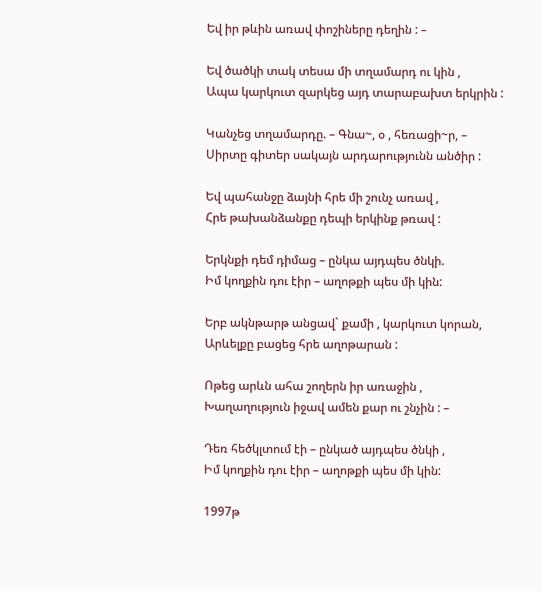Եվ իր թևին առավ փոշիները դեղին : –

Եվ ծածկի տակ տեսա մի տղամարդ ու կին ,
Ապա կարկուտ զարկեց այդ տարաբախտ երկրին :

Կանչեց տղամարդը. – Գնա~, օ , հեռացի~ր, –
Սիրտը գիտեր սակայն արդարությունն անծիր :

Եվ պահանջը ձայնի հրե մի շունչ առավ ,
Հրե թախանձանքը դեպի երկինք թռավ :

Երկնքի դեմ դիմաց – ընկա այդպես ծնկի.
Իմ կողքին դու էիր – աղոթքի պես մի կին:

Երբ ակնթարթ անցավ` քամի , կարկուտ կորան,
Արևելքը բացեց հրե աղոթարան :

Ոթեց արևն ահա շողերն իր առաջին ,
Խաղաղություն իջավ ամեն քար ու շնչին : –

Դեռ հեծկլտում էի – ընկած այդպես ծնկի ,
Իմ կողքին դու էիր – աղոթքի պես մի կին:

1997թ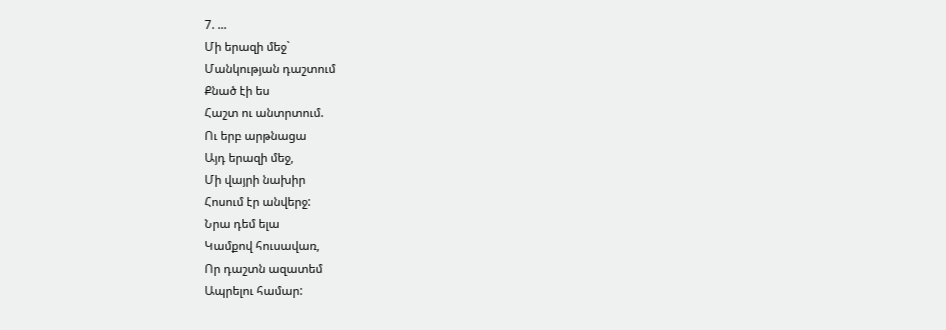7. ...
Մի երազի մեջ`
Մանկության դաշտում
Քնած էի ես
Հաշտ ու անտրտում.
Ու երբ արթնացա
Այդ երազի մեջ,
Մի վայրի նախիր
Հոսում էր անվերջ:
Նրա դեմ ելա
Կամքով հուսավառ,
Որ դաշտն ազատեմ
Ապրելու համար: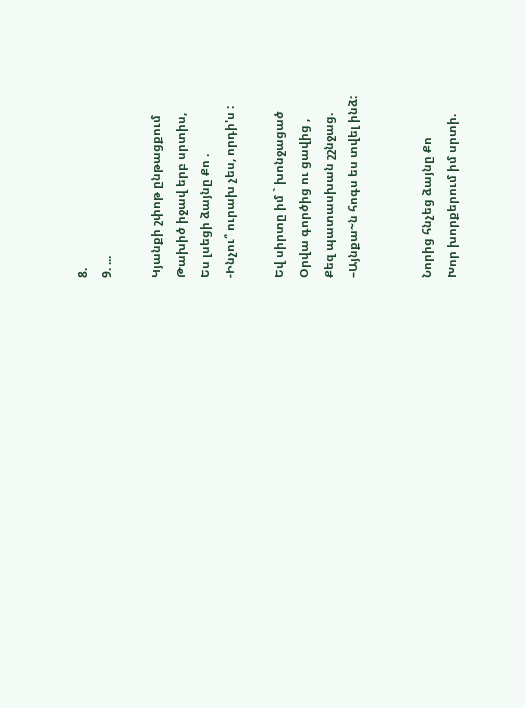8.
9. ...

Կյանքի շփոթ ընթացքում
Թախիծ իջավ երբ սրտիս,
Ես լսեցի ձայնը Քո .
-Ինչու՞ ուրախ չես, որդի'ս :

Եվ սիրտը իմ ` խոնջացած
Օրվա գործից ու ցավից ,
Քեզ պատասխան շշնջաց.
–Այնքա~ն հոգս ես տվել ինձ:


Նորից հնչեց ձայնը Քո
Խոր խորքերում իմ սրտի.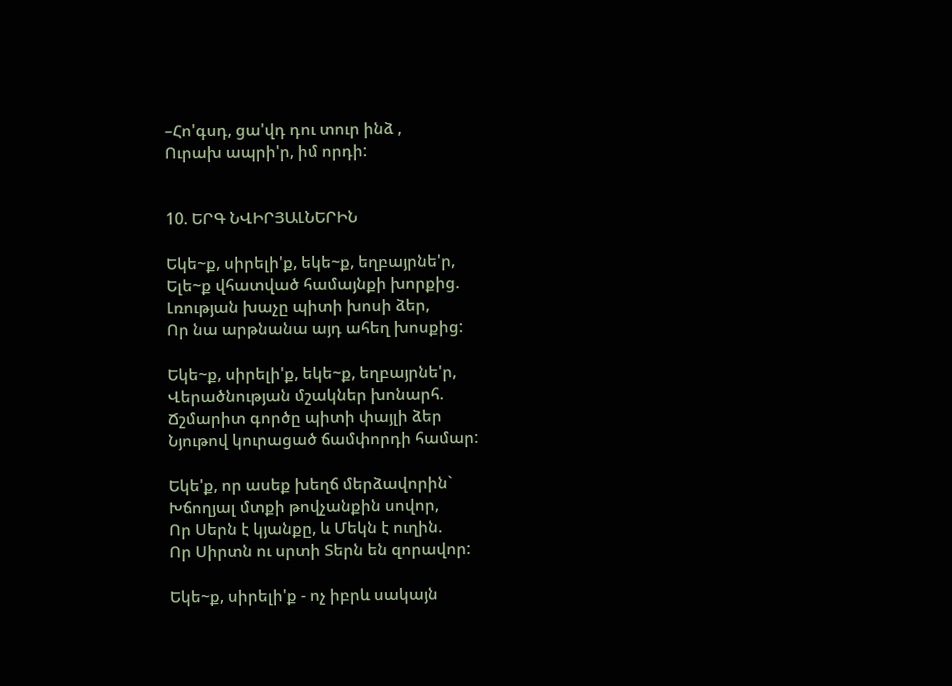–Հո'գսդ, ցա'վդ դու տուր ինձ ,
Ուրախ ապրի'ր, իմ որդի:


10. ԵՐԳ ՆՎԻՐՅԱԼՆԵՐԻՆ

Եկե~ք, սիրելի'ք, եկե~ք, եղբայրնե'ր,
Ելե~ք վհատված համայնքի խորքից.
Լռության խաչը պիտի խոսի ձեր,
Որ նա արթնանա այդ ահեղ խոսքից:

Եկե~ք, սիրելի'ք, եկե~ք, եղբայրնե'ր,
Վերածնության մշակներ խոնարհ.
Ճշմարիտ գործը պիտի փայլի ձեր
Նյութով կուրացած ճամփորդի համար:

Եկե'ք, որ ասեք խեղճ մերձավորին`
Խճողյալ մտքի թովչանքին սովոր,
Որ Սերն է կյանքը, և Մեկն է ուղին.
Որ Սիրտն ու սրտի Տերն են զորավոր:

Եկե~ք, սիրելի'ք - ոչ իբրև սակայն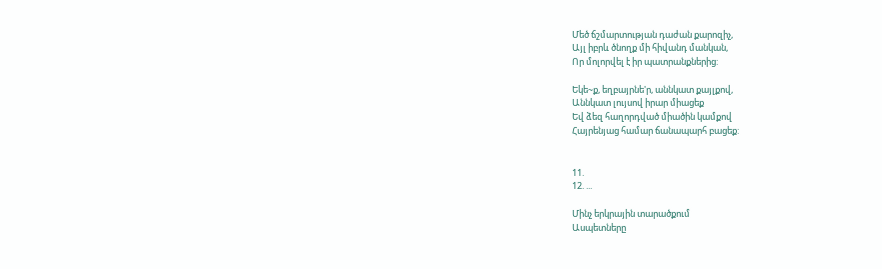Մեծ ճշմարտության դաժան քարոզիչ,
Այլ իբրև ծնողք մի հիվանդ մանկան,
Որ մոլորվել է իր պատրանքներից:

Եկե~ք, եղբայրնե'ր, աննկատ քայլքով,
Աննկատ լույսով իրար միացեք
Եվ ձեզ հաղորդված միածին կամքով
Հայրենյաց համար ճանապարհ բացեք:


11.
12. ...

Մինչ երկրային տարածքում
Ասպետները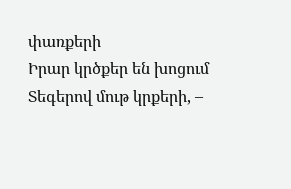փառքերի
Իրար կրծքեր են խոցում
Տեգերով մութ կրքերի, –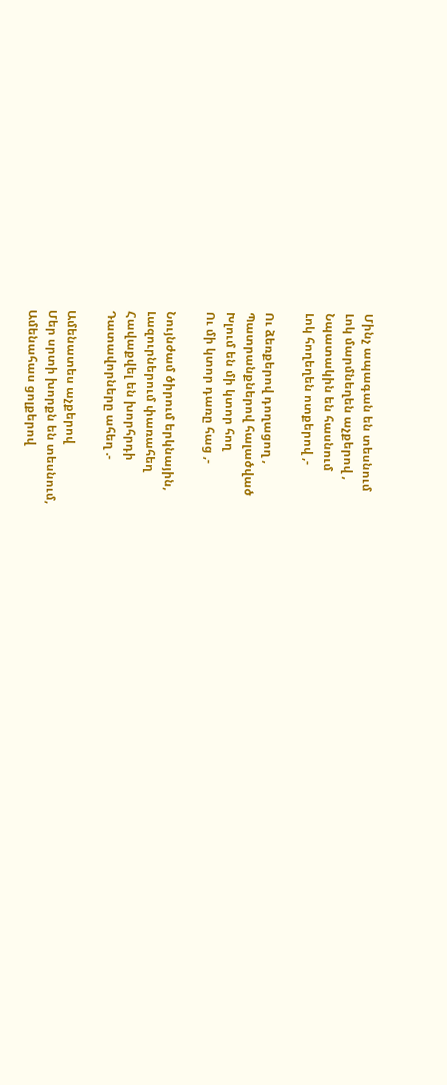Մինչ ապագան են տեսնում
Լոկ մարմնեղեն աչքերով ,
Նպատակին են հասնում
Լոկ հողեղեն ոտքերով ,-

Ու ձեռքերով դողացող ,
Պատրանքներով հալածված
Խլում են մի կտոր հող
Ու մի կտոր դառը հաց ,-

Նույնժամ ծիրում երկնային,
Լազուրներում փառահեղ
Հավաքվել են խորհրդի
Դատավորները ահեղ .-

Ամենատես աչքերով
Մեր սրտի խորքն են տեսնում,
Ամենահաս ցոլքերով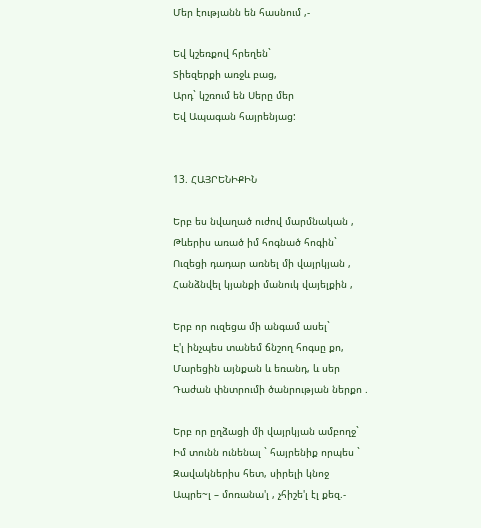Մեր էությանն են հասնում ,-

Եվ կշեռքով հրեղեն`
Տիեզերքի առջև բաց,
Արդ` կշռում են Սերը մեր
Եվ Ապագան հայրենյաց:


13. ՀԱՅՐԵՆԻՔԻՆ

Երբ ես նվաղած ուժով մարմնական ,
Թևերիս առած իմ հոգնած հոգին`
Ուզեցի դադար առնել մի վայրկյան ,
Հանձնվել կյանքի մանուկ վայելքին ,

Երբ որ ուզեցա մի անգամ ասել`
Է'լ ինչպես տանեմ ճնշող հոգսը քո,
Մարեցին այնքան և եռանդ, և սեր
Դաժան փնտրումի ծանրության ներքո .

Երբ որ ըղձացի մի վայրկյան ամբողջ`
Իմ տունն ունենալ ` հայրենիք որպես `
Զավակներիս հետ, սիրելի կնոջ
Ապրե~լ – մոռանա'լ , չհիշե'լ էլ քեզ.-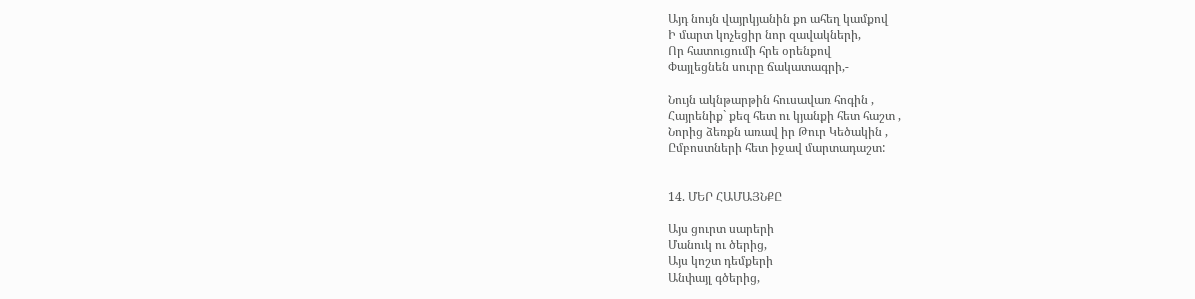Այդ նույն վայրկյանին քո ահեղ կամքով
Ի մարտ կոչեցիր նոր զավակների,
Որ հատուցումի հրե օրենքով
Փայլեցնեն սուրը ճակատագրի,-

Նույն ակնթարթին հուսավառ հոգին ,
Հայրենիք` քեզ հետ ու կյանքի հետ հաշտ ,
Նորից ձեռքն առավ իր Թուր Կեծակին ,
Ըմբոստների հետ իջավ մարտադաշտ:


14. ՄԵՐ ՀԱՄԱՅՆՔԸ

Այս ցուրտ սարերի
Մանուկ ու ծերից,
Այս կոշտ դեմքերի
Անփայլ գծերից,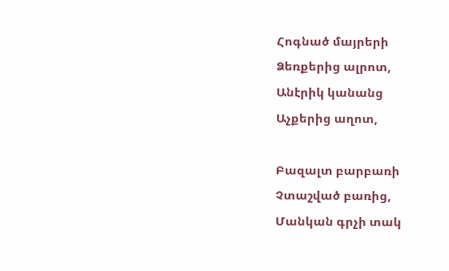Հոգնած մայրերի
Ձեռքերից ալրոտ,
Անէրիկ կանանց
Աչքերից աղոտ,

Բազալտ բարբառի
Չտաշված բառից,
Մանկան գրչի տակ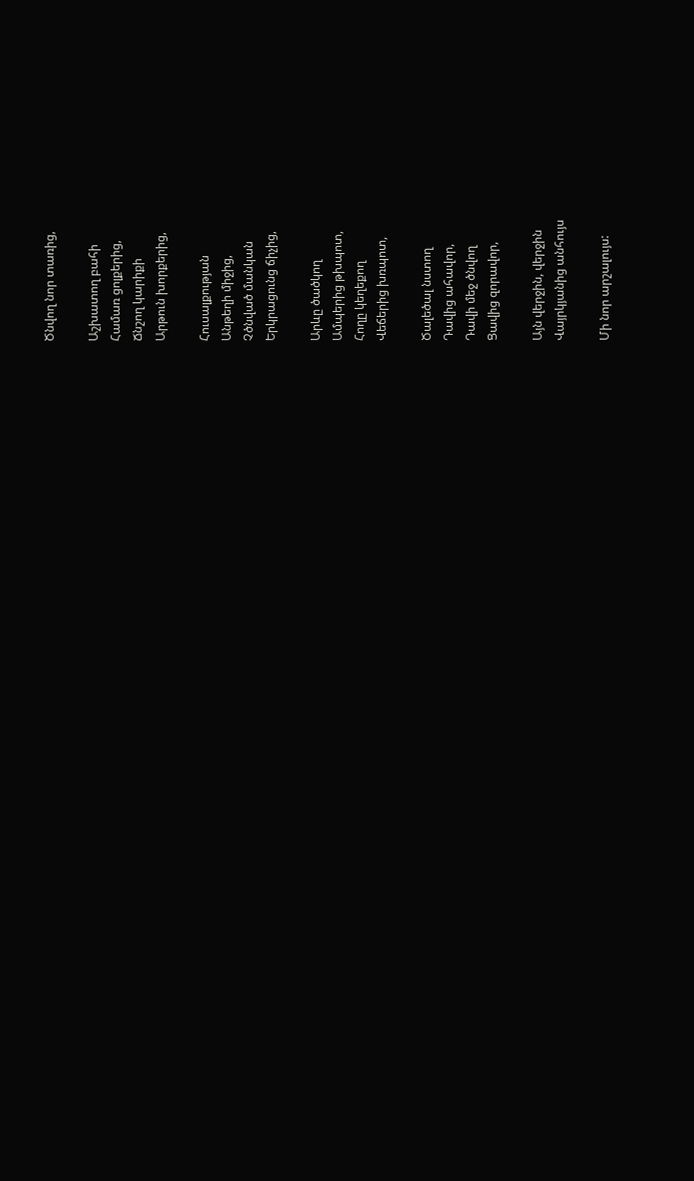Ծնվող նոր տառից,

Աշխատող բահի
Համառ ցոլքերից,
Ճնշող կարիքի
Արթուն խորքերից,

Հուսալքության
Անթեղի միջից,
Չծնված մանկան
Երկրացունց ճիչից,

Արևը ծածկող
Ամպերից թխպոտ,
Հողը կեղեքող
Վեճերից խռպոտ,

Ծալեծալ նստող
Դավից ահավոր,
Դավի մեջ ծնվող
Ցավից զորավոր,

Այն վերջին, վերջին
Վայրկյանից անհույս

Մի նոր արշալույս: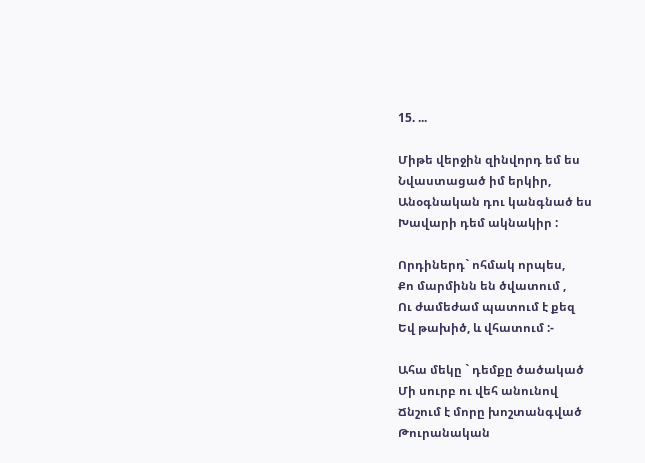15. ...

Միթե վերջին զինվորդ եմ ես
Նվաստացած իմ երկիր,
Անօգնական դու կանգնած ես
Խավարի դեմ ակնակիր :

Որդիներդ` ոհմակ որպես,
Քո մարմինն են ծվատում ,
Ու ժամեժամ պատում է քեզ
Եվ թախիծ, և վհատում :-

Ահա մեկը ` դեմքը ծածակած
Մի սուրբ ու վեհ անունով
Ճնշում է մորը խոշտանգված
Թուրանական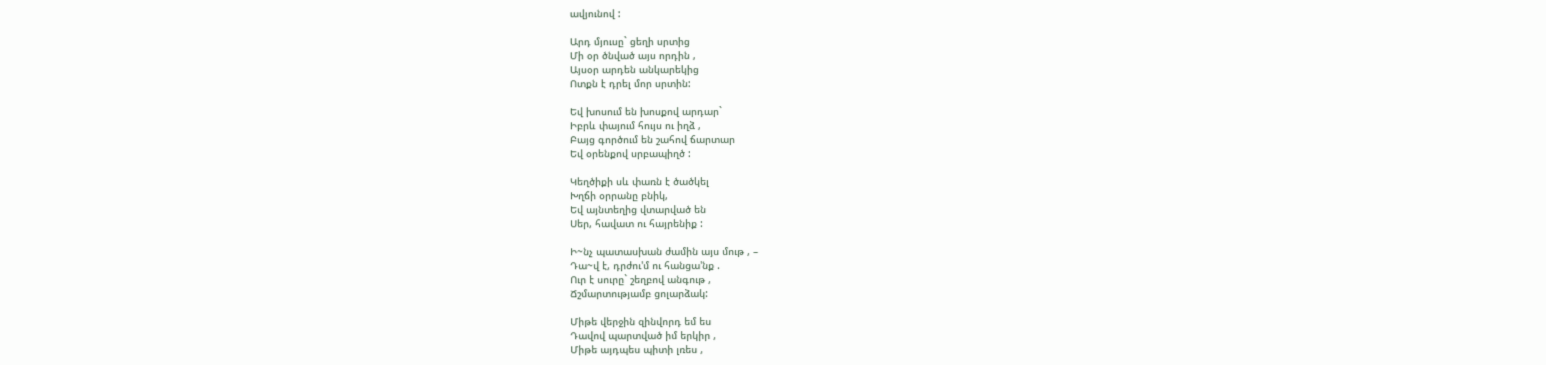ավյունով :

Արդ մյուսը` ցեղի սրտից
Մի օր ծնված այս որդին ,
Այսօր արդեն անկարեկից
Ոտքն է դրել մոր սրտին:

Եվ խոսում են խոսքով արդար`
Իբրև փայում հույս ու իղձ ,
Բայց գործում են շահով ճարտար
Եվ օրենքով սրբապիղծ :

Կեղծիքի սև փառն է ծածկել
Խղճի օրրանը բնիկ,
Եվ այնտեղից վտարված են
Սեր, հավատ ու հայրենիք :

Ի~նչ պատասխան ժամին այս մութ , –
Դա~վ է, դրժու'մ ու հանցա'նք .
Ուր է սուրը` շեղբով անգութ ,
Ճշմարտությամբ ցոլարձակ:

Միթե վերջին զինվորդ եմ ես
Դավով պարտված իմ երկիր ,
Միթե այդպես պիտի լռես ,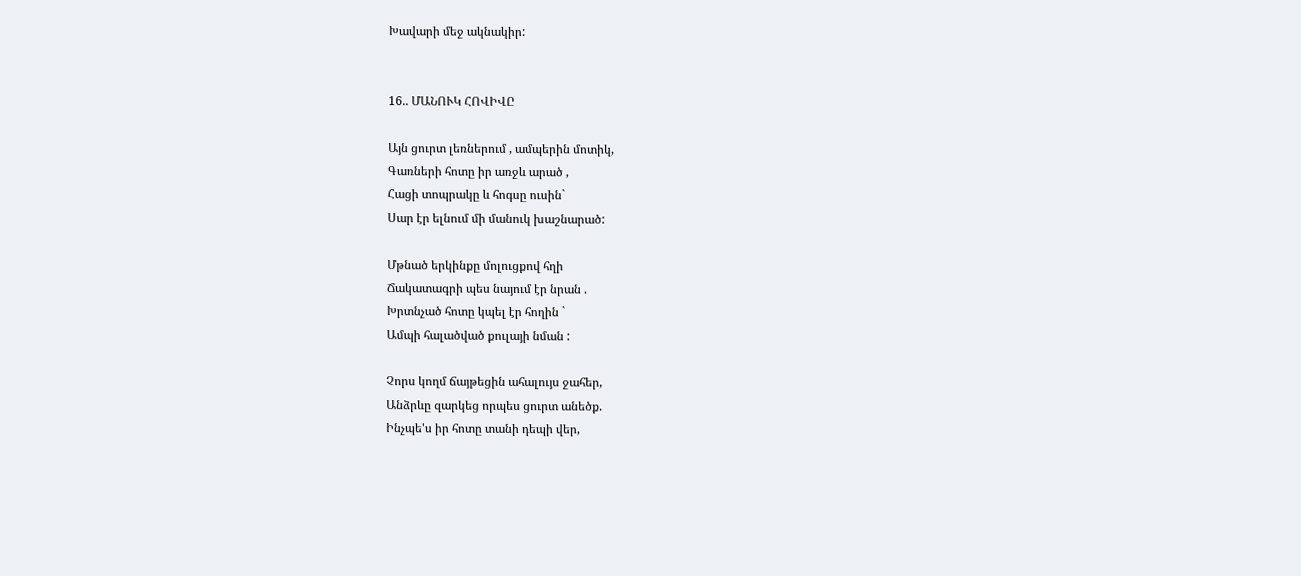Խավարի մեջ ակնակիր:


16.. ՄԱՆՈՒԿ ՀՈՎԻՎԸ

Այն ցուրտ լեռներում , ամպերին մոտիկ,
Գառների հոտը իր առջև արած ,
Հացի տոպրակը և հոգսը ուսին`
Սար էր ելնում մի մանուկ խաշնարած:

Մթնած երկինքը մոլուցքով հղի
Ճակատագրի պես նայում էր նրան .
Խրտնչած հոտը կպել էր հողին `
Ամպի հալածված քուլայի նման :

Չորս կողմ ճայթեցին ահալույս ջահեր,
Անձրևը զարկեց որպես ցուրտ անեծք.
Ինչպե'ս իր հոտը տանի դեպի վեր,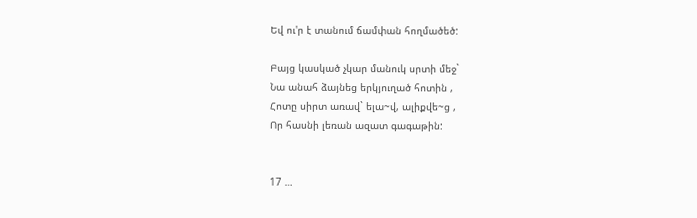Եվ ու'ր է տանում ճամփան հողմածեծ:

Բայց կասկած չկար մանուկ սրտի մեջ`
Նա անահ ձայնեց երկյուղած հոտին ,
Հոտը սիրտ առավ` ելա~վ, ալիքվե~ց ,
Որ հասնի լեռան ազատ գագաթին:


17 …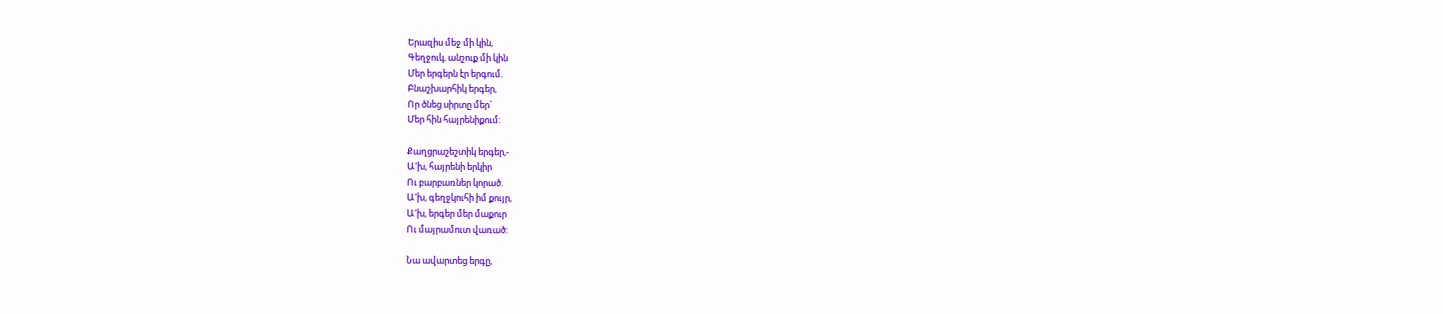Երազիս մեջ մի կին,
Գեղջուկ, անշուք մի կին
Մեր երգերն էր երգում.
Բնաշխարհիկ երգեր,
Որ ծնեց սիրտը մեր`
Մեր հին հայրենիքում:

Քաղցրաշեշտիկ երգեր,-
Ա'խ, հայրենի երկիր
Ու բարբառներ կորած.
Ա'խ, գեղջկուհի իմ քույր,
Ա'խ, երգեր մեր մաքուր
Ու մայրամուտ վառած:

Նա ավարտեց երգը,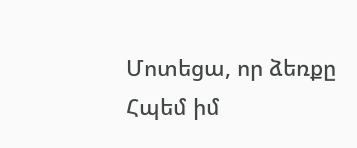Մոտեցա, որ ձեռքը
Հպեմ իմ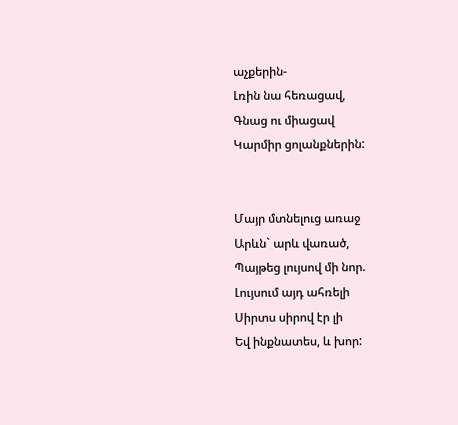աչքերին-
Լռին նա հեռացավ,
Գնաց ու միացավ
Կարմիր ցոլանքներին:


Մայր մտնելուց առաջ
Արևն` արև վառած,
Պայթեց լույսով մի նոր.
Լույսում այդ ահռելի
Սիրտս սիրով էր լի
Եվ ինքնատես, և խոր: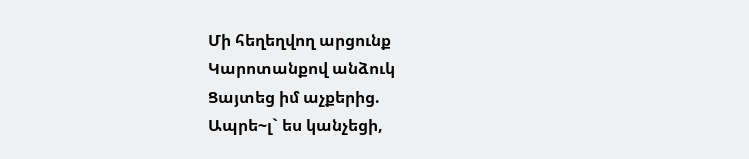Մի հեղեղվող արցունք
Կարոտանքով անձուկ
Ցայտեց իմ աչքերից.
Ապրե~լ` ես կանչեցի,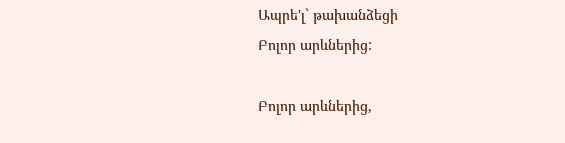Ապրե'լ` թախանձեցի
Բոլոր արևներից:

Բոլոր արևներից,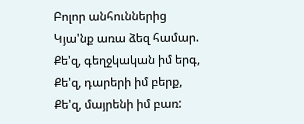Բոլոր անհուններից
Կյա'նք առա ձեզ համար.
Քե'զ, գեղջկական իմ երգ,
Քե'զ, դարերի իմ բերք,
Քե'զ, մայրենի իմ բառ: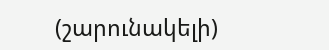(շարունակելի)